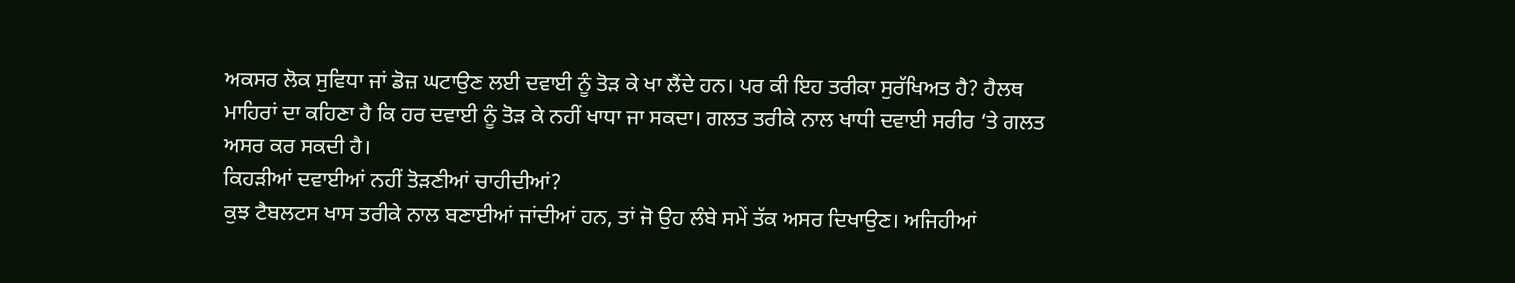ਅਕਸਰ ਲੋਕ ਸੁਵਿਧਾ ਜਾਂ ਡੋਜ਼ ਘਟਾਉਣ ਲਈ ਦਵਾਈ ਨੂੰ ਤੋੜ ਕੇ ਖਾ ਲੈਂਦੇ ਹਨ। ਪਰ ਕੀ ਇਹ ਤਰੀਕਾ ਸੁਰੱਖਿਅਤ ਹੈ? ਹੈਲਥ ਮਾਹਿਰਾਂ ਦਾ ਕਹਿਣਾ ਹੈ ਕਿ ਹਰ ਦਵਾਈ ਨੂੰ ਤੋੜ ਕੇ ਨਹੀਂ ਖਾਧਾ ਜਾ ਸਕਦਾ। ਗਲਤ ਤਰੀਕੇ ਨਾਲ ਖਾਧੀ ਦਵਾਈ ਸਰੀਰ ‘ਤੇ ਗਲਤ ਅਸਰ ਕਰ ਸਕਦੀ ਹੈ।
ਕਿਹੜੀਆਂ ਦਵਾਈਆਂ ਨਹੀਂ ਤੋੜਣੀਆਂ ਚਾਹੀਦੀਆਂ?
ਕੁਝ ਟੈਬਲਟਸ ਖਾਸ ਤਰੀਕੇ ਨਾਲ ਬਣਾਈਆਂ ਜਾਂਦੀਆਂ ਹਨ, ਤਾਂ ਜੋ ਉਹ ਲੰਬੇ ਸਮੇਂ ਤੱਕ ਅਸਰ ਦਿਖਾਉਣ। ਅਜਿਹੀਆਂ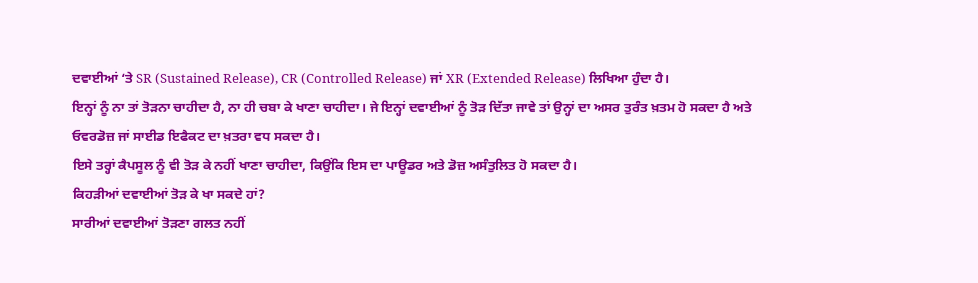ਦਵਾਈਆਂ ‘ਤੇ SR (Sustained Release), CR (Controlled Release) ਜਾਂ XR (Extended Release) ਲਿਖਿਆ ਹੁੰਦਾ ਹੈ।
ਇਨ੍ਹਾਂ ਨੂੰ ਨਾ ਤਾਂ ਤੋੜਨਾ ਚਾਹੀਦਾ ਹੈ, ਨਾ ਹੀ ਚਬਾ ਕੇ ਖਾਣਾ ਚਾਹੀਦਾ। ਜੇ ਇਨ੍ਹਾਂ ਦਵਾਈਆਂ ਨੂੰ ਤੋੜ ਦਿੱਤਾ ਜਾਵੇ ਤਾਂ ਉਨ੍ਹਾਂ ਦਾ ਅਸਰ ਤੁਰੰਤ ਖ਼ਤਮ ਹੋ ਸਕਦਾ ਹੈ ਅਤੇ ਓਵਰਡੋਜ਼ ਜਾਂ ਸਾਈਡ ਇਫੈਕਟ ਦਾ ਖ਼ਤਰਾ ਵਧ ਸਕਦਾ ਹੈ।
ਇਸੇ ਤਰ੍ਹਾਂ ਕੈਪਸੂਲ ਨੂੰ ਵੀ ਤੋੜ ਕੇ ਨਹੀਂ ਖਾਣਾ ਚਾਹੀਦਾ, ਕਿਉਂਕਿ ਇਸ ਦਾ ਪਾਊਡਰ ਅਤੇ ਡੋਜ਼ ਅਸੰਤੁਲਿਤ ਹੋ ਸਕਦਾ ਹੈ।
ਕਿਹੜੀਆਂ ਦਵਾਈਆਂ ਤੋੜ ਕੇ ਖਾ ਸਕਦੇ ਹਾਂ?
ਸਾਰੀਆਂ ਦਵਾਈਆਂ ਤੋੜਣਾ ਗਲਤ ਨਹੀਂ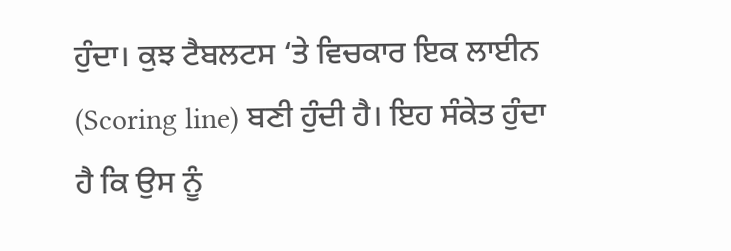ਹੁੰਦਾ। ਕੁਝ ਟੈਬਲਟਸ ‘ਤੇ ਵਿਚਕਾਰ ਇਕ ਲਾਈਨ (Scoring line) ਬਣੀ ਹੁੰਦੀ ਹੈ। ਇਹ ਸੰਕੇਤ ਹੁੰਦਾ ਹੈ ਕਿ ਉਸ ਨੂੰ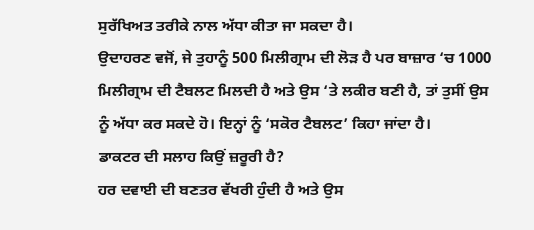ਸੁਰੱਖਿਅਤ ਤਰੀਕੇ ਨਾਲ ਅੱਧਾ ਕੀਤਾ ਜਾ ਸਕਦਾ ਹੈ।
ਉਦਾਹਰਣ ਵਜੋਂ, ਜੇ ਤੁਹਾਨੂੰ 500 ਮਿਲੀਗ੍ਰਾਮ ਦੀ ਲੋੜ ਹੈ ਪਰ ਬਾਜ਼ਾਰ ‘ਚ 1000 ਮਿਲੀਗ੍ਰਾਮ ਦੀ ਟੈਬਲਟ ਮਿਲਦੀ ਹੈ ਅਤੇ ਉਸ ‘ਤੇ ਲਕੀਰ ਬਣੀ ਹੈ, ਤਾਂ ਤੁਸੀਂ ਉਸ ਨੂੰ ਅੱਧਾ ਕਰ ਸਕਦੇ ਹੋ। ਇਨ੍ਹਾਂ ਨੂੰ ‘ਸਕੋਰ ਟੈਬਲਟ’ ਕਿਹਾ ਜਾਂਦਾ ਹੈ।
ਡਾਕਟਰ ਦੀ ਸਲਾਹ ਕਿਉਂ ਜ਼ਰੂਰੀ ਹੈ?
ਹਰ ਦਵਾਈ ਦੀ ਬਣਤਰ ਵੱਖਰੀ ਹੁੰਦੀ ਹੈ ਅਤੇ ਉਸ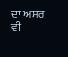ਦਾ ਅਸਰ ਵੀ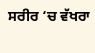ਸਰੀਰ ‘ਚ ਵੱਖਰਾ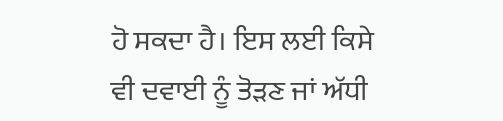ਹੋ ਸਕਦਾ ਹੈ। ਇਸ ਲਈ ਕਿਸੇ ਵੀ ਦਵਾਈ ਨੂੰ ਤੋੜਣ ਜਾਂ ਅੱਧੀ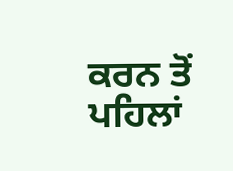ਕਰਨ ਤੋਂ ਪਹਿਲਾਂ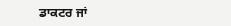ਡਾਕਟਰ ਜਾਂ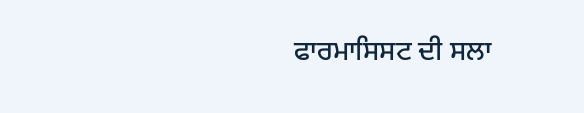ਫਾਰਮਾਸਿਸਟ ਦੀ ਸਲਾ